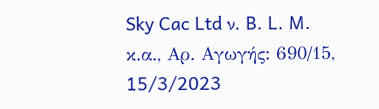Sky Cac Ltd ν. B. L. M. κ.α., Αρ. Αγωγής: 690/15, 15/3/2023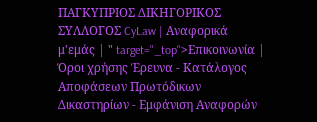ΠΑΓΚΥΠΡΙΟΣ ΔΙΚΗΓΟΡΙΚΟΣ ΣΥΛΛΟΓΟΣ CyLaw | Αναφορικά μ'εμάς | " target="_top">Επικοινωνία | Όροι χρήσης Έρευνα - Κατάλογος Αποφάσεων Πρωτόδικων Δικαστηρίων - Εμφάνιση Αναφορών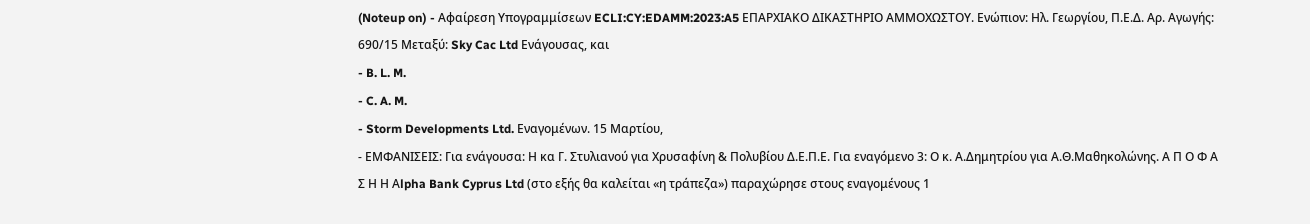(Noteup on) - Αφαίρεση Υπογραμμίσεων ECLI:CY:EDAMM:2023:A5 ΕΠΑΡΧΙΑΚΟ ΔΙΚΑΣΤΗΡΙΟ ΑΜΜΟΧΩΣΤΟΥ. Ενώπιον: Ηλ. Γεωργίου, Π.Ε.Δ. Αρ. Αγωγής: 690/15 Μεταξύ: Sky Cac Ltd Ενάγουσας, και
- B. L. M.
- C. A. M.
- Storm Developments Ltd. Εναγομένων. 15 Μαρτίου,
- ΕΜΦΑΝΙΣΕΙΣ: Για ενάγουσα: Η κα Γ. Στυλιανού για Χρυσαφίνη & Πολυβίου Δ.Ε.Π.Ε. Για εναγόμενο 3: Ο κ. Α.Δημητρίου για Α.Θ.Μαθηκολώνης. Α Π Ο Φ Α Σ Η Η Αlpha Bank Cyprus Ltd (στο εξής θα καλείται «η τράπεζα») παραχώρησε στους εναγομένους 1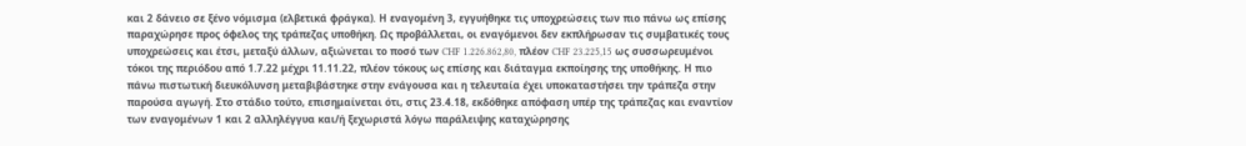και 2 δάνειο σε ξένο νόμισμα (ελβετικά φράγκα). Η εναγομένη 3, εγγυήθηκε τις υποχρεώσεις των πιο πάνω ως επίσης παραχώρησε προς όφελος της τράπεζας υποθήκη. Ως προβάλλεται, οι εναγόμενοι δεν εκπλήρωσαν τις συμβατικές τους υποχρεώσεις και έτσι, μεταξύ άλλων, αξιώνεται το ποσό των CHF 1.226.862,80, πλέον CHF 23.225,15 ως συσσωρευμένοι τόκοι της περιόδου από 1.7.22 μέχρι 11.11.22, πλέον τόκους ως επίσης και διάταγμα εκποίησης της υποθήκης. Η πιο πάνω πιστωτική διευκόλυνση μεταβιβάστηκε στην ενάγουσα και η τελευταία έχει υποκαταστήσει την τράπεζα στην παρούσα αγωγή. Στο στάδιο τούτο, επισημαίνεται ότι, στις 23.4.18, εκδόθηκε απόφαση υπέρ της τράπεζας και εναντίον των εναγομένων 1 και 2 αλληλέγγυα και/ή ξεχωριστά λόγω παράλειψης καταχώρησης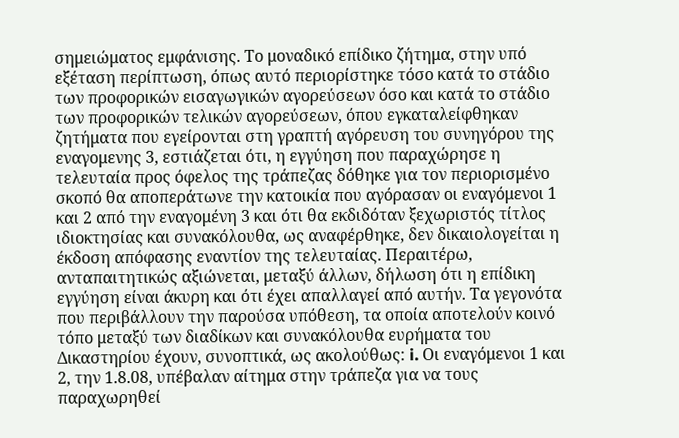σημειώματος εμφάνισης. Το μοναδικό επίδικο ζήτημα, στην υπό εξέταση περίπτωση, όπως αυτό περιορίστηκε τόσο κατά το στάδιο των προφορικών εισαγωγικών αγορεύσεων όσο και κατά το στάδιο των προφορικών τελικών αγορεύσεων, όπου εγκαταλείφθηκαν ζητήματα που εγείρονται στη γραπτή αγόρευση του συνηγόρου της εναγομενης 3, εστιάζεται ότι, η εγγύηση που παραχώρησε η τελευταία προς όφελος της τράπεζας δόθηκε για τον περιορισμένο σκοπό θα αποπεράτωνε την κατοικία που αγόρασαν οι εναγόμενοι 1 και 2 από την εναγομένη 3 και ότι θα εκδιδόταν ξεχωριστός τίτλος ιδιοκτησίας και συνακόλουθα, ως αναφέρθηκε, δεν δικαιολογείται η έκδοση απόφασης εναντίον της τελευταίας. Περαιτέρω, ανταπαιτητικώς αξιώνεται, μεταξύ άλλων, δήλωση ότι η επίδικη εγγύηση είναι άκυρη και ότι έχει απαλλαγεί από αυτήν. Τα γεγονότα που περιβάλλουν την παρούσα υπόθεση, τα οποία αποτελούν κοινό τόπο μεταξύ των διαδίκων και συνακόλουθα ευρήματα του Δικαστηρίου έχουν, συνοπτικά, ως ακολούθως: i. Οι εναγόμενοι 1 και 2, την 1.8.08, υπέβαλαν αίτημα στην τράπεζα για να τους παραχωρηθεί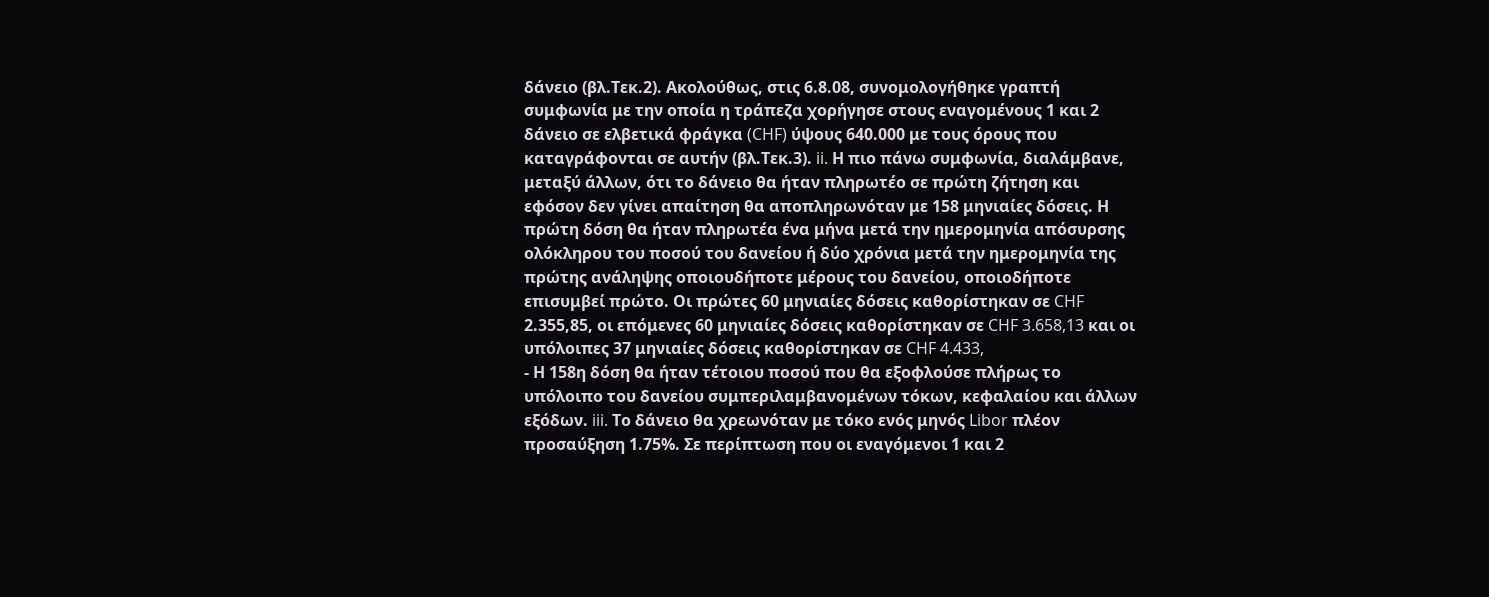δάνειο (βλ.Τεκ.2). Ακολούθως, στις 6.8.08, συνομολογήθηκε γραπτή συμφωνία με την οποία η τράπεζα χορήγησε στους εναγομένους 1 και 2 δάνειο σε ελβετικά φράγκα (CHF) ύψους 640.000 με τους όρους που καταγράφονται σε αυτήν (βλ.Τεκ.3). ii. Η πιο πάνω συμφωνία, διαλάμβανε, μεταξύ άλλων, ότι το δάνειο θα ήταν πληρωτέο σε πρώτη ζήτηση και εφόσον δεν γίνει απαίτηση θα αποπληρωνόταν με 158 μηνιαίες δόσεις. Η πρώτη δόση θα ήταν πληρωτέα ένα μήνα μετά την ημερομηνία απόσυρσης ολόκληρου του ποσού του δανείου ή δύο χρόνια μετά την ημερομηνία της πρώτης ανάληψης οποιουδήποτε μέρους του δανείου, οποιοδήποτε επισυμβεί πρώτο. Οι πρώτες 60 μηνιαίες δόσεις καθορίστηκαν σε CHF 2.355,85, οι επόμενες 60 μηνιαίες δόσεις καθορίστηκαν σε CHF 3.658,13 και οι υπόλοιπες 37 μηνιαίες δόσεις καθορίστηκαν σε CHF 4.433,
- Η 158η δόση θα ήταν τέτοιου ποσού που θα εξοφλούσε πλήρως το υπόλοιπο του δανείου συμπεριλαμβανομένων τόκων, κεφαλαίου και άλλων εξόδων. iii. Το δάνειο θα χρεωνόταν με τόκο ενός μηνός Libor πλέον προσαύξηση 1.75%. Σε περίπτωση που οι εναγόμενοι 1 και 2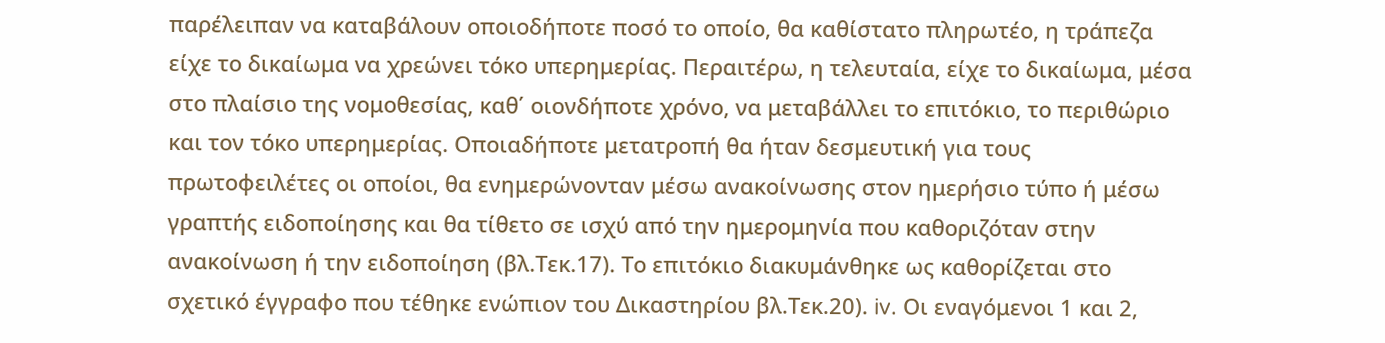παρέλειπαν να καταβάλουν οποιοδήποτε ποσό το οποίο, θα καθίστατο πληρωτέο, η τράπεζα είχε το δικαίωμα να χρεώνει τόκο υπερημερίας. Περαιτέρω, η τελευταία, είχε το δικαίωμα, μέσα στο πλαίσιο της νομοθεσίας, καθ΄ οιονδήποτε χρόνο, να μεταβάλλει το επιτόκιο, το περιθώριο και τον τόκο υπερημερίας. Οποιαδήποτε μετατροπή θα ήταν δεσμευτική για τους πρωτοφειλέτες οι οποίοι, θα ενημερώνονταν μέσω ανακοίνωσης στον ημερήσιο τύπο ή μέσω γραπτής ειδοποίησης και θα τίθετο σε ισχύ από την ημερομηνία που καθοριζόταν στην ανακοίνωση ή την ειδοποίηση (βλ.Τεκ.17). Το επιτόκιο διακυμάνθηκε ως καθορίζεται στο σχετικό έγγραφο που τέθηκε ενώπιον του Δικαστηρίου βλ.Τεκ.20). iv. Οι εναγόμενοι 1 και 2,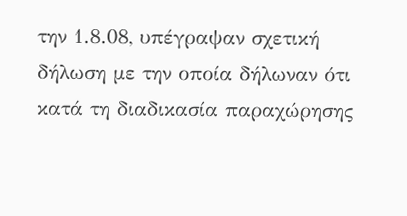την 1.8.08, υπέγραψαν σχετική δήλωση με την οποία δήλωναν ότι κατά τη διαδικασία παραχώρησης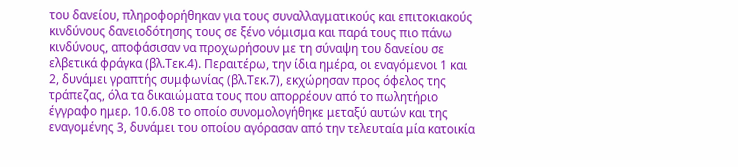του δανείου, πληροφορήθηκαν για τους συναλλαγματικούς και επιτοκιακούς κινδύνους δανειοδότησης τους σε ξένο νόμισμα και παρά τους πιο πάνω κινδύνους, αποφάσισαν να προχωρήσουν με τη σύναψη του δανείου σε ελβετικά φράγκα (βλ.Τεκ.4). Περαιτέρω, την ίδια ημέρα, οι εναγόμενοι 1 και 2, δυνάμει γραπτής συμφωνίας (βλ.Τεκ.7), εκχώρησαν προς όφελος της τράπεζας, όλα τα δικαιώματα τους που απορρέουν από το πωλητήριο έγγραφο ημερ. 10.6.08 το οποίο συνομολογήθηκε μεταξύ αυτών και της εναγομένης 3, δυνάμει του οποίου αγόρασαν από την τελευταία μία κατοικία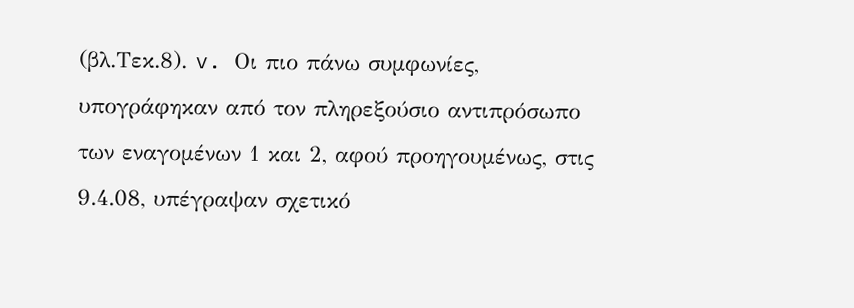(βλ.Τεκ.8). v. Οι πιο πάνω συμφωνίες, υπογράφηκαν από τον πληρεξούσιο αντιπρόσωπο των εναγομένων 1 και 2, αφού προηγουμένως, στις 9.4.08, υπέγραψαν σχετικό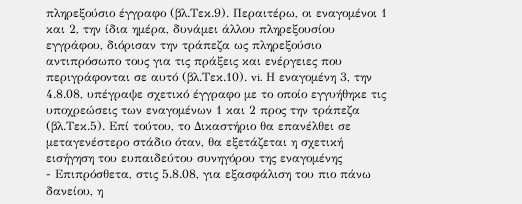πληρεξούσιο έγγραφο (βλ.Τεκ.9). Περαιτέρω, οι εναγομένοι 1 και 2, την ίδια ημέρα, δυνάμει άλλου πληρεξουσίου εγγράφου, διόρισαν την τράπεζα ως πληρεξούσιο αντιπρόσωπο τους για τις πράξεις και ενέργειες που περιγράφονται σε αυτό (βλ.Τεκ.10). vi. Η εναγομένη 3, την 4.8.08, υπέγραψε σχετικό έγγραφο με το οποίο εγγυήθηκε τις υποχρεώσεις των εναγομένων 1 και 2 προς την τράπεζα (βλ.Τεκ.5). Επί τούτου, το Δικαστήριο θα επανέλθει σε μεταγενέστερο στάδιο όταν, θα εξετάζεται η σχετική εισήγηση του ευπαιδεύτου συνηγόρου της εναγομένης
- Επιπρόσθετα, στις 5.8.08, για εξασφάλιση του πιο πάνω δανείου, η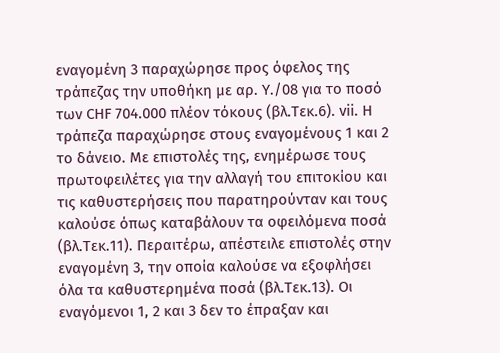εναγομένη 3 παραχώρησε προς όφελος της τράπεζας την υποθήκη με αρ. Υ./08 για το ποσό των CHF 704.000 πλέον τόκους (βλ.Τεκ.6). vii. Η τράπεζα παραχώρησε στους εναγομένους 1 και 2 το δάνειο. Με επιστολές της, ενημέρωσε τους πρωτοφειλέτες για την αλλαγή του επιτοκίου και τις καθυστερήσεις που παρατηρούνταν και τους καλούσε όπως καταβάλουν τα οφειλόμενα ποσά (βλ.Τεκ.11). Περαιτέρω, απέστειλε επιστολές στην εναγομένη 3, την οποία καλούσε να εξοφλήσει όλα τα καθυστερημένα ποσά (βλ.Τεκ.13). Οι εναγόμενοι 1, 2 και 3 δεν το έπραξαν και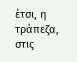έτσι, η τράπεζα, στις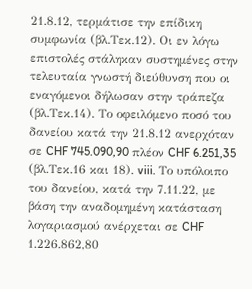21.8.12, τερμάτισε την επίδικη συμφωνία (βλ.Τεκ.12). Οι εν λόγω επιστολές στάληκαν συστημένες στην τελευταία γνωστή διεύθυνση που οι εναγόμενοι δήλωσαν στην τράπεζα (βλ.Τεκ.14). Το οφειλόμενο ποσό του δανείου κατά την 21.8.12 ανερχόταν σε CHF 745.090,90 πλέον CHF 6.251,35 (βλ.Τεκ.16 και 18). viii. Το υπόλοιπο του δανείου, κατά την 7.11.22, με βάση την αναδομημένη κατάσταση λογαριασμού ανέρχεται σε CHF 1.226.862,80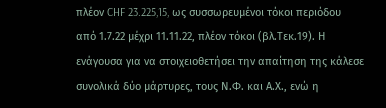πλέον CHF 23.225,15, ως συσσωρευμένοι τόκοι περιόδου από 1.7.22 μέχρι 11.11.22, πλέον τόκοι (βλ.Τεκ.19). Η ενάγουσα για να στοιχειοθετήσει την απαίτηση της κάλεσε συνολικά δύο μάρτυρες, τους Ν.Φ. και Α.Χ., ενώ η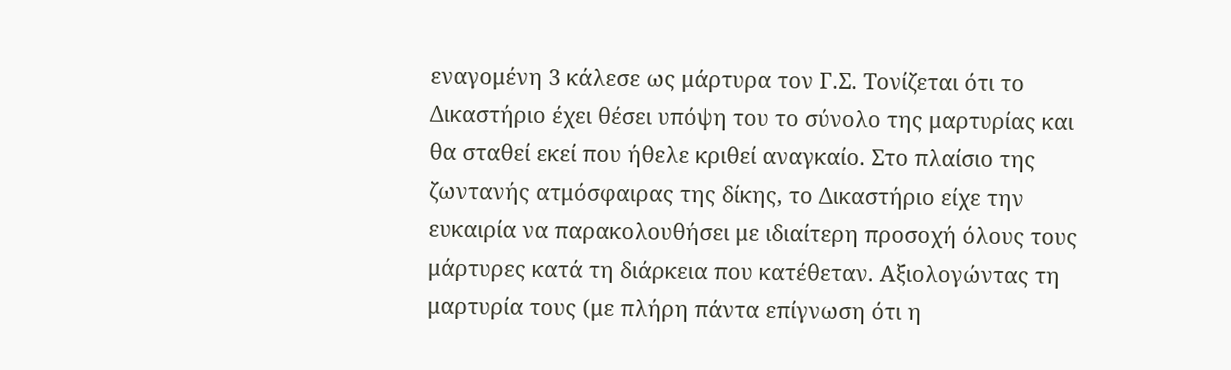εναγομένη 3 κάλεσε ως μάρτυρα τον Γ.Σ. Τονίζεται ότι το Δικαστήριο έχει θέσει υπόψη του το σύνολο της μαρτυρίας και θα σταθεί εκεί που ήθελε κριθεί αναγκαίο. Στο πλαίσιο της ζωντανής ατμόσφαιρας της δίκης, το Δικαστήριο είχε την ευκαιρία να παρακολουθήσει με ιδιαίτερη προσοχή όλους τους μάρτυρες κατά τη διάρκεια που κατέθεταν. Αξιολογώντας τη μαρτυρία τους (με πλήρη πάντα επίγνωση ότι η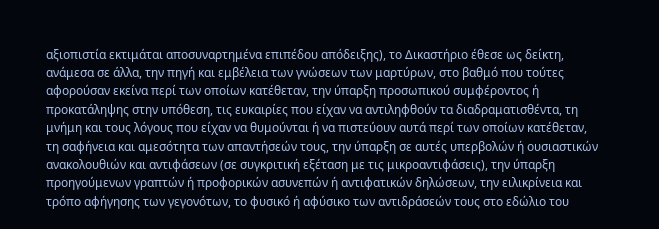αξιοπιστία εκτιμάται αποσυναρτημένα επιπέδου απόδειξης), το Δικαστήριο έθεσε ως δείκτη, ανάμεσα σε άλλα, την πηγή και εμβέλεια των γνώσεων των μαρτύρων, στο βαθμό που τούτες αφορούσαν εκείνα περί των οποίων κατέθεταν, την ύπαρξη προσωπικού συμφέροντος ή προκατάληψης στην υπόθεση, τις ευκαιρίες που είχαν να αντιληφθούν τα διαδραματισθέντα, τη μνήμη και τους λόγους που είχαν να θυμούνται ή να πιστεύουν αυτά περί των οποίων κατέθεταν, τη σαφήνεια και αμεσότητα των απαντήσεών τους, την ύπαρξη σε αυτές υπερβολών ή ουσιαστικών ανακολουθιών και αντιφάσεων (σε συγκριτική εξέταση με τις μικροαντιφάσεις), την ύπαρξη προηγούμενων γραπτών ή προφορικών ασυνεπών ή αντιφατικών δηλώσεων, την ειλικρίνεια και τρόπο αφήγησης των γεγονότων, το φυσικό ή αφύσικο των αντιδράσεών τους στο εδώλιο του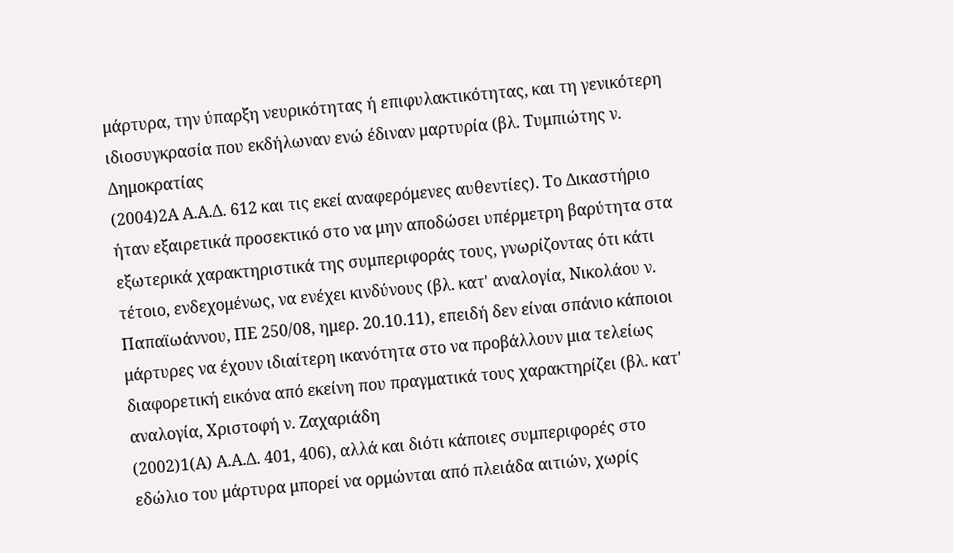μάρτυρα, την ύπαρξη νευρικότητας ή επιφυλακτικότητας, και τη γενικότερη ιδιοσυγκρασία που εκδήλωναν ενώ έδιναν μαρτυρία (βλ. Τυμπιώτης ν. Δημοκρατίας
(2004)2Α Α.Α.Δ. 612 και τις εκεί αναφερόμενες αυθεντίες). Το Δικαστήριο ήταν εξαιρετικά προσεκτικό στο να μην αποδώσει υπέρμετρη βαρύτητα στα εξωτερικά χαρακτηριστικά της συμπεριφοράς τους, γνωρίζοντας ότι κάτι τέτοιο, ενδεχομένως, να ενέχει κινδύνους (βλ. κατ' αναλογία, Νικολάου ν. Παπαϊωάννου, ΠΕ 250/08, ημερ. 20.10.11), επειδή δεν είναι σπάνιο κάποιοι μάρτυρες να έχουν ιδιαίτερη ικανότητα στο να προβάλλουν μια τελείως διαφορετική εικόνα από εκείνη που πραγματικά τους χαρακτηρίζει (βλ. κατ' αναλογία, Χριστοφή ν. Ζαχαριάδη
(2002)1(Α) Α.Α.Δ. 401, 406), αλλά και διότι κάποιες συμπεριφορές στο εδώλιο του μάρτυρα μπορεί να ορμώνται από πλειάδα αιτιών, χωρίς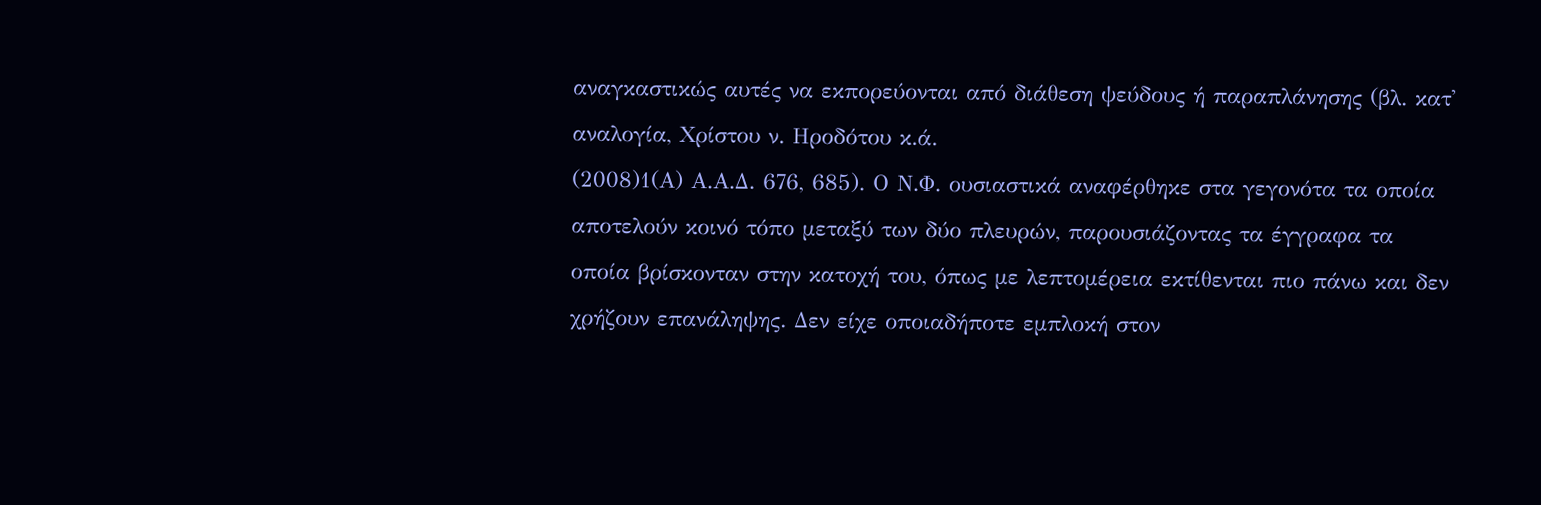αναγκαστικώς αυτές να εκπορεύονται από διάθεση ψεύδους ή παραπλάνησης (βλ. κατ' αναλογία, Χρίστου ν. Ηροδότου κ.ά.
(2008)1(Α) Α.Α.Δ. 676, 685). Ο Ν.Φ. ουσιαστικά αναφέρθηκε στα γεγονότα τα οποία αποτελούν κοινό τόπο μεταξύ των δύο πλευρών, παρουσιάζοντας τα έγγραφα τα οποία βρίσκονταν στην κατοχή του, όπως με λεπτομέρεια εκτίθενται πιο πάνω και δεν χρήζουν επανάληψης. Δεν είχε οποιαδήποτε εμπλοκή στον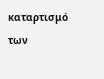καταρτισμό των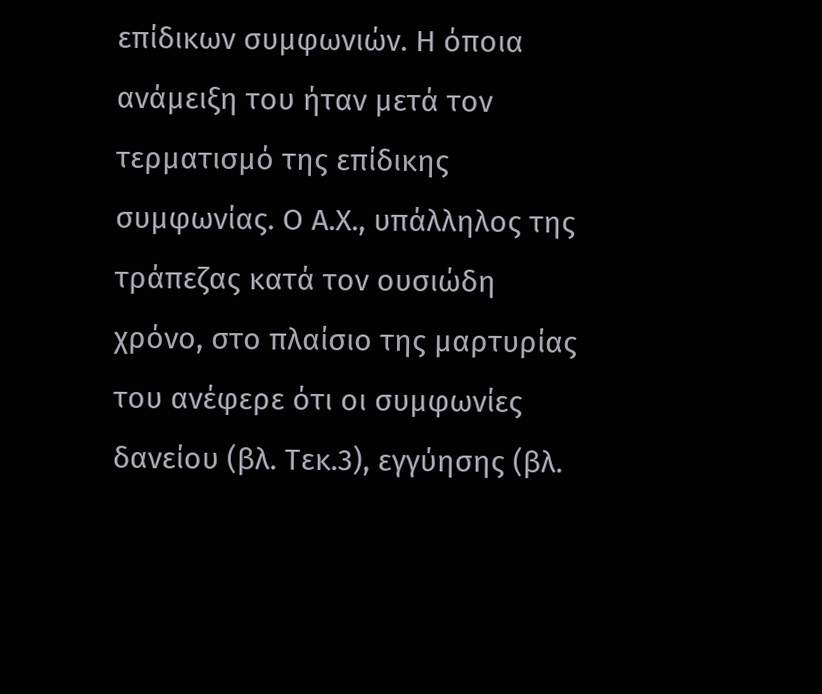επίδικων συμφωνιών. Η όποια ανάμειξη του ήταν μετά τον τερματισμό της επίδικης συμφωνίας. Ο Α.Χ., υπάλληλος της τράπεζας κατά τον ουσιώδη χρόνο, στο πλαίσιο της μαρτυρίας του ανέφερε ότι οι συμφωνίες δανείου (βλ. Τεκ.3), εγγύησης (βλ.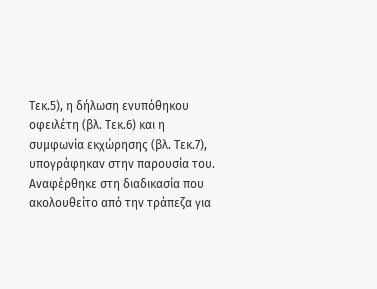Τεκ.5), η δήλωση ενυπόθηκου οφειλέτη (βλ. Τεκ.6) και η συμφωνία εκχώρησης (βλ. Τεκ.7), υπογράφηκαν στην παρουσία του. Αναφέρθηκε στη διαδικασία που ακολουθείτο από την τράπεζα για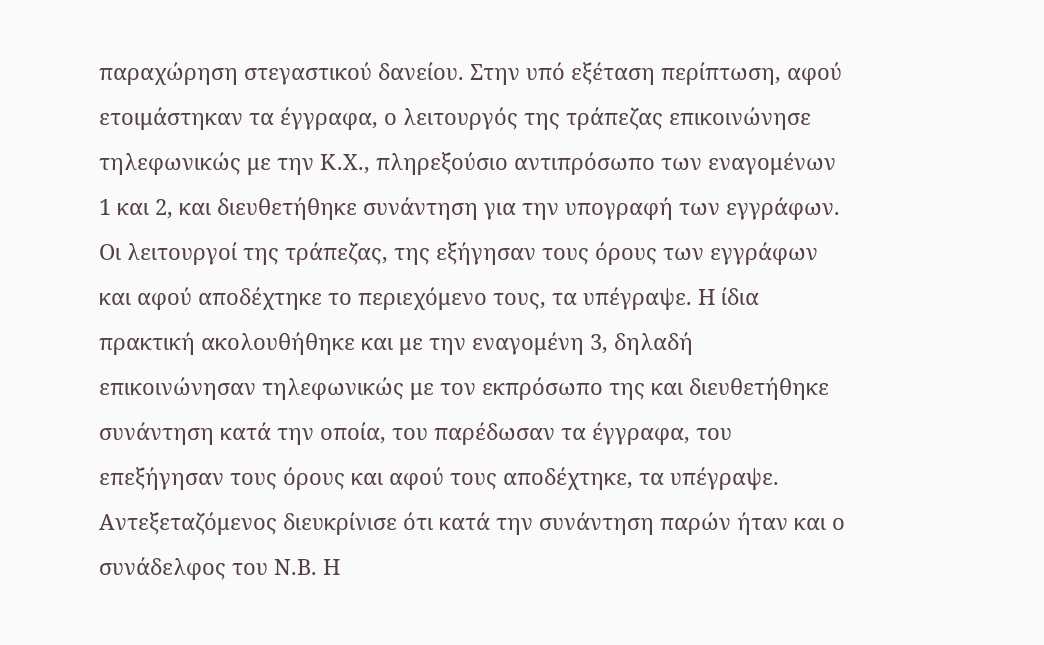παραχώρηση στεγαστικού δανείου. Στην υπό εξέταση περίπτωση, αφού ετοιμάστηκαν τα έγγραφα, ο λειτουργός της τράπεζας επικοινώνησε τηλεφωνικώς με την Κ.Χ., πληρεξούσιο αντιπρόσωπο των εναγομένων 1 και 2, και διευθετήθηκε συνάντηση για την υπογραφή των εγγράφων. Οι λειτουργοί της τράπεζας, της εξήγησαν τους όρους των εγγράφων και αφού αποδέχτηκε το περιεχόμενο τους, τα υπέγραψε. Η ίδια πρακτική ακολουθήθηκε και με την εναγομένη 3, δηλαδή επικοινώνησαν τηλεφωνικώς με τον εκπρόσωπο της και διευθετήθηκε συνάντηση κατά την οποία, του παρέδωσαν τα έγγραφα, του επεξήγησαν τους όρους και αφού τους αποδέχτηκε, τα υπέγραψε. Αντεξεταζόμενος διευκρίνισε ότι κατά την συνάντηση παρών ήταν και ο συνάδελφος του Ν.Β. Η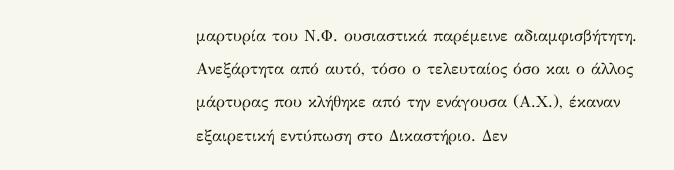μαρτυρία του Ν.Φ. ουσιαστικά παρέμεινε αδιαμφισβήτητη. Ανεξάρτητα από αυτό, τόσο ο τελευταίος όσο και ο άλλος μάρτυρας που κλήθηκε από την ενάγουσα (Α.Χ.), έκαναν εξαιρετική εντύπωση στο Δικαστήριο. Δεν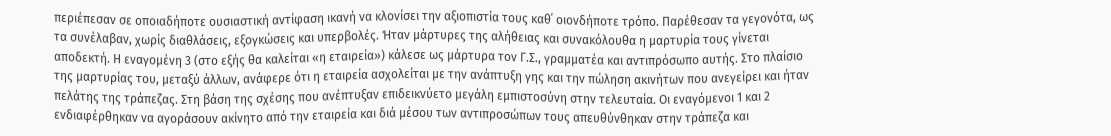περιέπεσαν σε οποιαδήποτε ουσιαστική αντίφαση ικανή να κλονίσει την αξιοπιστία τους καθ΄ οιονδήποτε τρόπο. Παρέθεσαν τα γεγονότα, ως τα συνέλαβαν, χωρίς διαθλάσεις, εξογκώσεις και υπερβολές. Ήταν μάρτυρες της αλήθειας και συνακόλουθα η μαρτυρία τους γίνεται αποδεκτή. Η εναγομένη 3 (στο εξής θα καλείται «η εταιρεία») κάλεσε ως μάρτυρα τον Γ.Σ., γραμματέα και αντιπρόσωπο αυτής. Στο πλαίσιο της μαρτυρίας του, μεταξύ άλλων, ανάφερε ότι η εταιρεία ασχολείται με την ανάπτυξη γης και την πώληση ακινήτων που ανεγείρει και ήταν πελάτης της τράπεζας. Στη βάση της σχέσης που ανέπτυξαν επιδεικνύετο μεγάλη εμπιστοσύνη στην τελευταία. Οι εναγόμενοι 1 και 2 ενδιαφέρθηκαν να αγοράσουν ακίνητο από την εταιρεία και διά μέσου των αντιπροσώπων τους απευθύνθηκαν στην τράπεζα και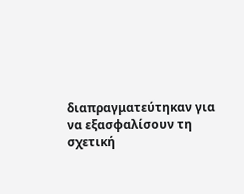διαπραγματεύτηκαν για να εξασφαλίσουν τη σχετική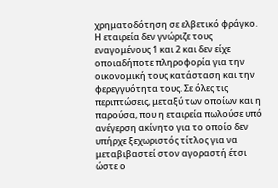χρηματοδότηση σε ελβετικό φράγκο. Η εταιρεία δεν γνώριζε τους εναγομένους 1 και 2 και δεν είχε οποιαδήποτε πληροφορία για την οικονομική τους κατάσταση και την φερεγγυότητα τους. Σε όλες τις περιπτώσεις, μεταξύ των οποίων και η παρούσα, που η εταιρεία πωλούσε υπό ανέγερση ακίνητο για το οποίο δεν υπήρχε ξεχωριστός τίτλος για να μεταβιβαστεί στον αγοραστή έτσι ώστε ο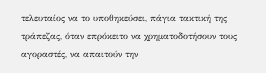τελευταίος να το υποθηκεύσει, πάγια τακτική της τράπεζας, όταν επρόκειτο να χρηματοδοτήσουν τους αγοραστές, να απαιτούν την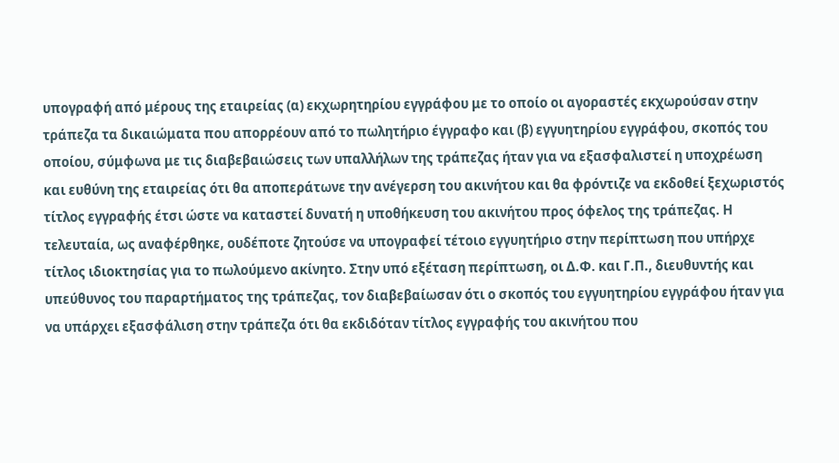υπογραφή από μέρους της εταιρείας (α) εκχωρητηρίου εγγράφου με το οποίο οι αγοραστές εκχωρούσαν στην τράπεζα τα δικαιώματα που απορρέουν από το πωλητήριο έγγραφο και (β) εγγυητηρίου εγγράφου, σκοπός του οποίου, σύμφωνα με τις διαβεβαιώσεις των υπαλλήλων της τράπεζας ήταν για να εξασφαλιστεί η υποχρέωση και ευθύνη της εταιρείας ότι θα αποπεράτωνε την ανέγερση του ακινήτου και θα φρόντιζε να εκδοθεί ξεχωριστός τίτλος εγγραφής έτσι ώστε να καταστεί δυνατή η υποθήκευση του ακινήτου προς όφελος της τράπεζας. Η τελευταία, ως αναφέρθηκε, ουδέποτε ζητούσε να υπογραφεί τέτοιο εγγυητήριο στην περίπτωση που υπήρχε τίτλος ιδιοκτησίας για το πωλούμενο ακίνητο. Στην υπό εξέταση περίπτωση, οι Δ.Φ. και Γ.Π., διευθυντής και υπεύθυνος του παραρτήματος της τράπεζας, τον διαβεβαίωσαν ότι ο σκοπός του εγγυητηρίου εγγράφου ήταν για να υπάρχει εξασφάλιση στην τράπεζα ότι θα εκδιδόταν τίτλος εγγραφής του ακινήτου που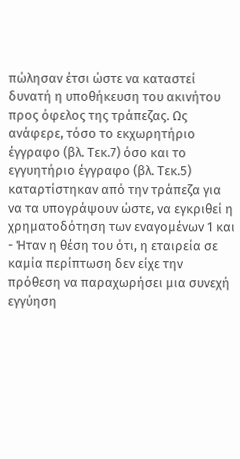πώλησαν έτσι ώστε να καταστεί δυνατή η υποθήκευση του ακινήτου προς όφελος της τράπεζας. Ως ανάφερε, τόσο το εκχωρητήριο έγγραφο (βλ. Τεκ.7) όσο και το εγγυητήριο έγγραφο (βλ. Τεκ.5) καταρτίστηκαν από την τράπεζα για να τα υπογράψουν ώστε, να εγκριθεί η χρηματοδότηση των εναγομένων 1 και
- Ήταν η θέση του ότι, η εταιρεία σε καμία περίπτωση δεν είχε την πρόθεση να παραχωρήσει μια συνεχή εγγύηση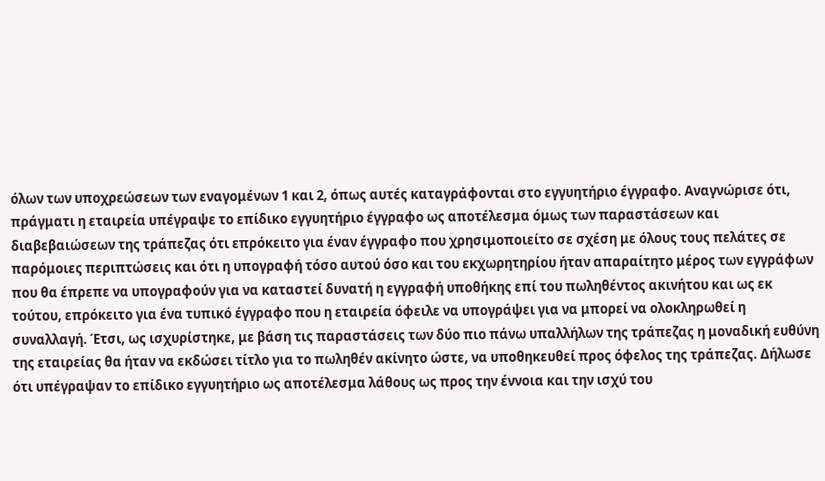όλων των υποχρεώσεων των εναγομένων 1 και 2, όπως αυτές καταγράφονται στο εγγυητήριο έγγραφο. Αναγνώρισε ότι, πράγματι η εταιρεία υπέγραψε το επίδικο εγγυητήριο έγγραφο ως αποτέλεσμα όμως των παραστάσεων και διαβεβαιώσεων της τράπεζας ότι επρόκειτο για έναν έγγραφο που χρησιμοποιείτο σε σχέση με όλους τους πελάτες σε παρόμοιες περιπτώσεις και ότι η υπογραφή τόσο αυτού όσο και του εκχωρητηρίου ήταν απαραίτητο μέρος των εγγράφων που θα έπρεπε να υπογραφούν για να καταστεί δυνατή η εγγραφή υποθήκης επί του πωληθέντος ακινήτου και ως εκ τούτου, επρόκειτο για ένα τυπικό έγγραφο που η εταιρεία όφειλε να υπογράψει για να μπορεί να ολοκληρωθεί η συναλλαγή. Έτσι, ως ισχυρίστηκε, με βάση τις παραστάσεις των δύο πιο πάνω υπαλλήλων της τράπεζας η μοναδική ευθύνη της εταιρείας θα ήταν να εκδώσει τίτλο για το πωληθέν ακίνητο ώστε, να υποθηκευθεί προς όφελος της τράπεζας. Δήλωσε ότι υπέγραψαν το επίδικο εγγυητήριο ως αποτέλεσμα λάθους ως προς την έννοια και την ισχύ του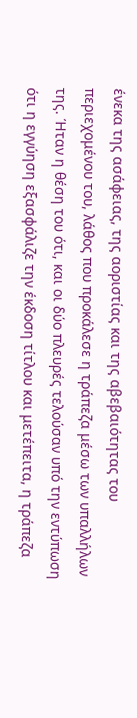ένεκα της ασάφειας, της αοριστίας και της αβεβαιότητας του περιεχομένου του, λάθος που προκάλεσε η τράπεζα μέσω των υπαλλήλων της. Ήταν η θέση του ότι, και οι δύο πλευρές τελούσαν υπό την εντύπωση ότι η εγγύηση εξασφάλιζε την έκδοση τίτλου και μετέπειτα, η τράπεζα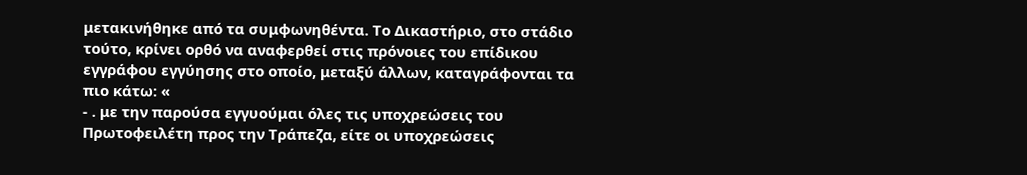μετακινήθηκε από τα συμφωνηθέντα. Το Δικαστήριο, στο στάδιο τούτο, κρίνει ορθό να αναφερθεί στις πρόνοιες του επίδικου εγγράφου εγγύησης στο οποίο, μεταξύ άλλων, καταγράφονται τα πιο κάτω: «
- . με την παρούσα εγγυούμαι όλες τις υποχρεώσεις του Πρωτοφειλέτη προς την Τράπεζα, είτε οι υποχρεώσεις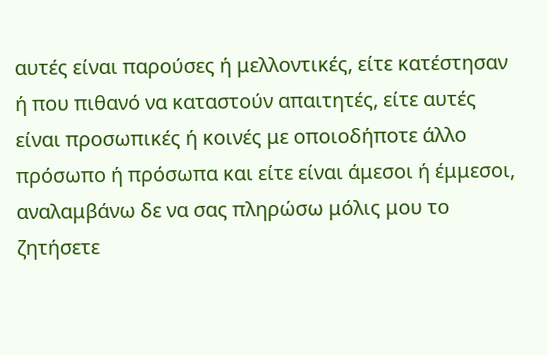αυτές είναι παρούσες ή μελλοντικές, είτε κατέστησαν ή που πιθανό να καταστούν απαιτητές, είτε αυτές είναι προσωπικές ή κοινές με οποιοδήποτε άλλο πρόσωπο ή πρόσωπα και είτε είναι άμεσοι ή έμμεσοι, αναλαμβάνω δε να σας πληρώσω μόλις μου το ζητήσετε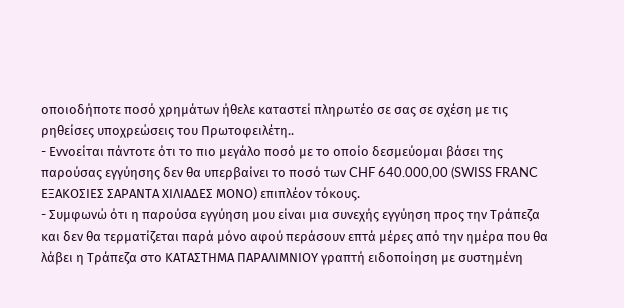οποιοδήποτε ποσό χρημάτων ήθελε καταστεί πληρωτέο σε σας σε σχέση με τις ρηθείσες υποχρεώσεις του Πρωτοφειλέτη..
- Εννοείται πάντοτε ότι το πιο μεγάλο ποσό με το οποίο δεσμεύομαι βάσει της παρούσας εγγύησης δεν θα υπερβαίνει το ποσό των CHF 640.000,00 (SWISS FRANC ΕΞΑΚΟΣΙΕΣ ΣΑΡΑΝΤΑ ΧΙΛΙΑΔΕΣ ΜΟΝΟ) επιπλέον τόκους.
- Συμφωνώ ότι η παρούσα εγγύηση μου είναι μια συνεχής εγγύηση προς την Τράπεζα και δεν θα τερματίζεται παρά μόνο αφού περάσουν επτά μέρες από την ημέρα που θα λάβει η Τράπεζα στο ΚΑΤΑΣΤΗΜΑ ΠΑΡΑΛΙΜΝΙΟΥ γραπτή ειδοποίηση με συστημένη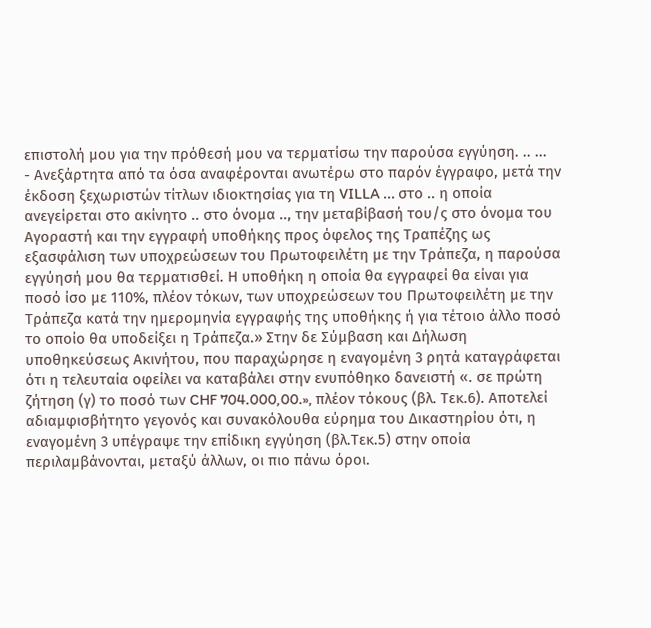επιστολή μου για την πρόθεσή μου να τερματίσω την παρούσα εγγύηση. .. ...
- Ανεξάρτητα από τα όσα αναφέρονται ανωτέρω στο παρόν έγγραφο, μετά την έκδοση ξεχωριστών τίτλων ιδιοκτησίας για τη VILLA ... στο .. η οποία ανεγείρεται στο ακίνητο .. στο όνομα .., την μεταβίβασή του/ς στο όνομα του Αγοραστή και την εγγραφή υποθήκης προς όφελος της Τραπέζης ως εξασφάλιση των υποχρεώσεων του Πρωτοφειλέτη με την Τράπεζα, η παρούσα εγγύησή μου θα τερματισθεί. Η υποθήκη η οποία θα εγγραφεί θα είναι για ποσό ίσο με 110%, πλέον τόκων, των υποχρεώσεων του Πρωτοφειλέτη με την Τράπεζα κατά την ημερομηνία εγγραφής της υποθήκης ή για τέτοιο άλλο ποσό το οποίο θα υποδείξει η Τράπεζα.» Στην δε Σύμβαση και Δήλωση υποθηκεύσεως Ακινήτου, που παραχώρησε η εναγομένη 3 ρητά καταγράφεται ότι η τελευταία οφείλει να καταβάλει στην ενυπόθηκο δανειστή «. σε πρώτη ζήτηση (γ) το ποσό των CHF 704.000,00.», πλέον τόκους (βλ. Τεκ.6). Αποτελεί αδιαμφισβήτητο γεγονός και συνακόλουθα εύρημα του Δικαστηρίου ότι, η εναγομένη 3 υπέγραψε την επίδικη εγγύηση (βλ.Τεκ.5) στην οποία περιλαμβάνονται, μεταξύ άλλων, οι πιο πάνω όροι.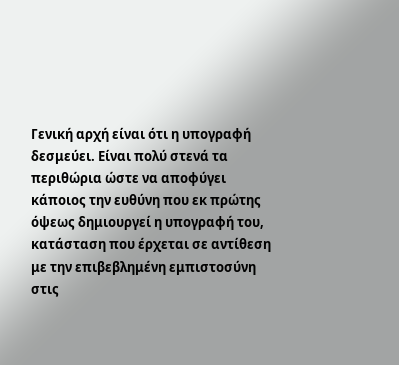Γενική αρχή είναι ότι η υπογραφή δεσμεύει. Είναι πολύ στενά τα περιθώρια ώστε να αποφύγει κάποιος την ευθύνη που εκ πρώτης όψεως δημιουργεί η υπογραφή του, κατάσταση που έρχεται σε αντίθεση με την επιβεβλημένη εμπιστοσύνη στις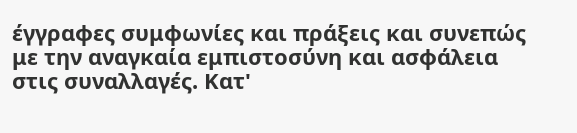έγγραφες συμφωνίες και πράξεις και συνεπώς με την αναγκαία εμπιστοσύνη και ασφάλεια στις συναλλαγές. Κατ'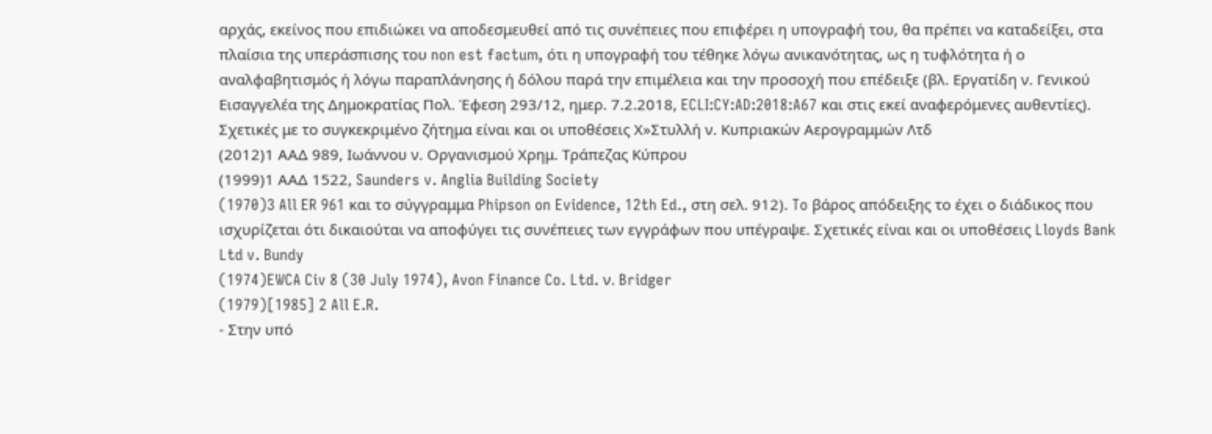αρχάς, εκείνος που επιδιώκει να αποδεσμευθεί από τις συνέπειες που επιφέρει η υπογραφή του, θα πρέπει να καταδείξει, στα πλαίσια της υπεράσπισης του non est factum, ότι η υπογραφή του τέθηκε λόγω ανικανότητας, ως η τυφλότητα ή ο αναλφαβητισμός ή λόγω παραπλάνησης ή δόλου παρά την επιμέλεια και την προσοχή που επέδειξε (βλ. Εργατίδη ν. Γενικού Εισαγγελέα της Δημοκρατίας Πολ. Έφεση 293/12, ημερ. 7.2.2018, ECLI:CY:AD:2018:A67 και στις εκεί αναφερόμενες αυθεντίες). Σχετικές με το συγκεκριμένο ζήτημα είναι και οι υποθέσεις Χ»Στυλλή ν. Κυπριακών Αερογραμμών Λτδ
(2012)1 ΑΑΔ 989, Ιωάννου ν. Οργανισμού Χρημ. Τράπεζας Κύπρου
(1999)1 ΑΑΔ 1522, Saunders v. Anglia Building Society
(1970)3 All ER 961 και το σύγγραμμα Phipson on Evidence, 12th Ed., στη σελ. 912). To βάρος απόδειξης το έχει ο διάδικος που ισχυρίζεται ότι δικαιούται να αποφύγει τις συνέπειες των εγγράφων που υπέγραψε. Σχετικές είναι και οι υποθέσεις Lloyds Bank Ltd v. Bundy
(1974)EWCA Civ 8 (30 July 1974), Avon Finance Co. Ltd. ν. Bridger
(1979)[1985] 2 All E.R.
- Στην υπό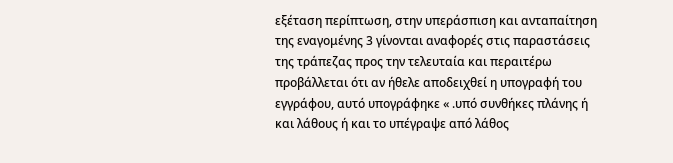εξέταση περίπτωση, στην υπεράσπιση και ανταπαίτηση της εναγομένης 3 γίνονται αναφορές στις παραστάσεις της τράπεζας προς την τελευταία και περαιτέρω προβάλλεται ότι αν ήθελε αποδειχθεί η υπογραφή του εγγράφου, αυτό υπογράφηκε « .υπό συνθήκες πλάνης ή και λάθους ή και το υπέγραψε από λάθος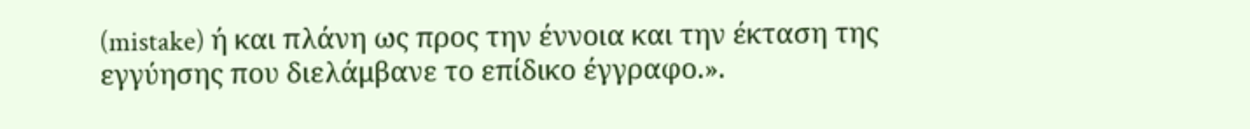(mistake) ή και πλάνη ως προς την έννοια και την έκταση της εγγύησης που διελάμβανε το επίδικο έγγραφο.».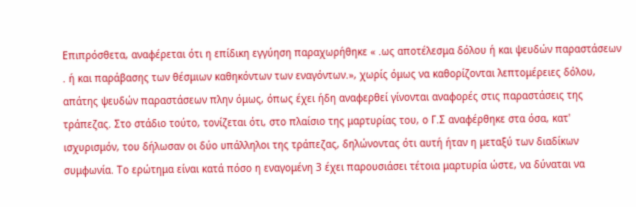Επιπρόσθετα, αναφέρεται ότι η επίδικη εγγύηση παραχωρήθηκε « .ως αποτέλεσμα δόλου ή και ψευδών παραστάσεων . ή και παράβασης των θέσμιων καθηκόντων των εναγόντων.», χωρίς όμως να καθορίζονται λεπτομέρειες δόλου, απάτης ψευδών παραστάσεων πλην όμως, όπως έχει ήδη αναφερθεί γίνονται αναφορές στις παραστάσεις της τράπεζας. Στο στάδιο τούτο, τονίζεται ότι, στο πλαίσιο της μαρτυρίας του, ο Γ.Σ αναφέρθηκε στα όσα, κατ' ισχυρισμόν, του δήλωσαν οι δύο υπάλληλοι της τράπεζας, δηλώνοντας ότι αυτή ήταν η μεταξύ των διαδίκων συμφωνία. Το ερώτημα είναι κατά πόσο η εναγομένη 3 έχει παρουσιάσει τέτοια μαρτυρία ώστε, να δύναται να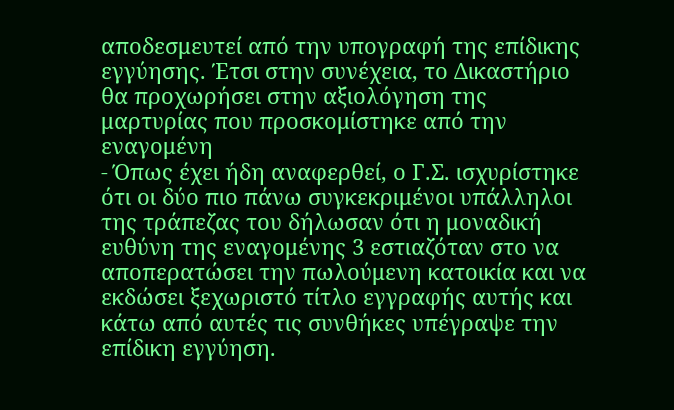αποδεσμευτεί από την υπογραφή της επίδικης εγγύησης. Έτσι στην συνέχεια, το Δικαστήριο θα προχωρήσει στην αξιολόγηση της μαρτυρίας που προσκομίστηκε από την εναγομένη
- Όπως έχει ήδη αναφερθεί, ο Γ.Σ. ισχυρίστηκε ότι οι δύο πιο πάνω συγκεκριμένοι υπάλληλοι της τράπεζας του δήλωσαν ότι η μοναδική ευθύνη της εναγομένης 3 εστιαζόταν στο να αποπερατώσει την πωλούμενη κατοικία και να εκδώσει ξεχωριστό τίτλο εγγραφής αυτής και κάτω από αυτές τις συνθήκες υπέγραψε την επίδικη εγγύηση.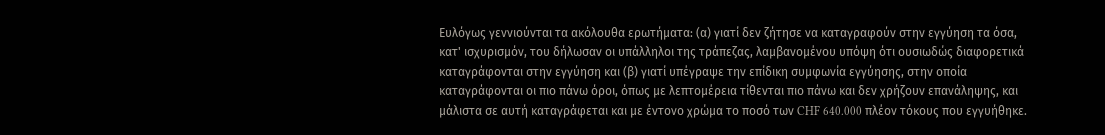Ευλόγως γεννιούνται τα ακόλουθα ερωτήματα: (α) γιατί δεν ζήτησε να καταγραφούν στην εγγύηση τα όσα, κατ' ισχυρισμόν, του δήλωσαν οι υπάλληλοι της τράπεζας, λαμβανομένου υπόψη ότι ουσιωδώς διαφορετικά καταγράφονται στην εγγύηση και (β) γιατί υπέγραψε την επίδικη συμφωνία εγγύησης, στην οποία καταγράφονται οι πιο πάνω όροι, όπως με λεπτομέρεια τίθενται πιο πάνω και δεν χρήζουν επανάληψης, και μάλιστα σε αυτή καταγράφεται και με έντονο χρώμα το ποσό των CHF 640.000 πλέον τόκους που εγγυήθηκε.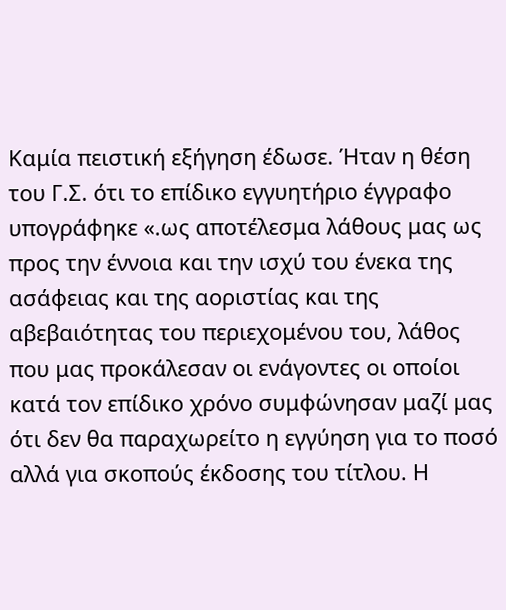Καμία πειστική εξήγηση έδωσε. Ήταν η θέση του Γ.Σ. ότι το επίδικο εγγυητήριο έγγραφο υπογράφηκε «.ως αποτέλεσμα λάθους μας ως προς την έννοια και την ισχύ του ένεκα της ασάφειας και της αοριστίας και της αβεβαιότητας του περιεχομένου του, λάθος που μας προκάλεσαν οι ενάγοντες οι οποίοι κατά τον επίδικο χρόνο συμφώνησαν μαζί μας ότι δεν θα παραχωρείτο η εγγύηση για το ποσό αλλά για σκοπούς έκδοσης του τίτλου. Η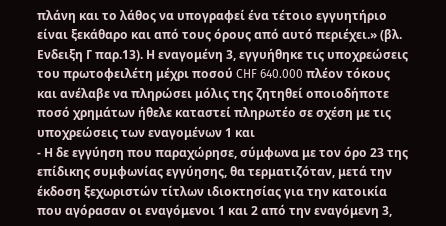πλάνη και το λάθος να υπογραφεί ένα τέτοιο εγγυητήριο είναι ξεκάθαρο και από τους όρους από αυτό περιέχει.» (βλ. Ενδειξη Γ παρ.13). Η εναγομένη 3, εγγυήθηκε τις υποχρεώσεις του πρωτοφειλέτη μέχρι ποσού CHF 640.000 πλέον τόκους και ανέλαβε να πληρώσει μόλις της ζητηθεί οποιοδήποτε ποσό χρημάτων ήθελε καταστεί πληρωτέο σε σχέση με τις υποχρεώσεις των εναγομένων 1 και
- Η δε εγγύηση που παραχώρησε, σύμφωνα με τον όρο 23 της επίδικης συμφωνίας εγγύησης, θα τερματιζόταν, μετά την έκδοση ξεχωριστών τίτλων ιδιοκτησίας για την κατοικία που αγόρασαν οι εναγόμενοι 1 και 2 από την εναγόμενη 3,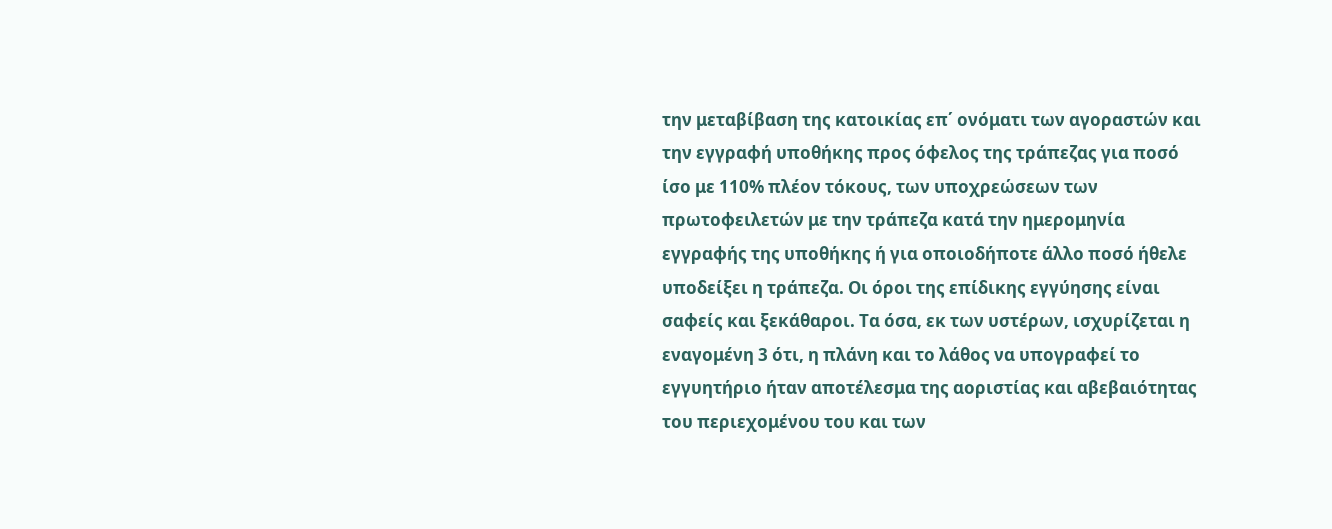την μεταβίβαση της κατοικίας επ΄ ονόματι των αγοραστών και την εγγραφή υποθήκης προς όφελος της τράπεζας για ποσό ίσο με 110% πλέον τόκους, των υποχρεώσεων των πρωτοφειλετών με την τράπεζα κατά την ημερομηνία εγγραφής της υποθήκης ή για οποιοδήποτε άλλο ποσό ήθελε υποδείξει η τράπεζα. Οι όροι της επίδικης εγγύησης είναι σαφείς και ξεκάθαροι. Τα όσα, εκ των υστέρων, ισχυρίζεται η εναγομένη 3 ότι, η πλάνη και το λάθος να υπογραφεί το εγγυητήριο ήταν αποτέλεσμα της αοριστίας και αβεβαιότητας του περιεχομένου του και των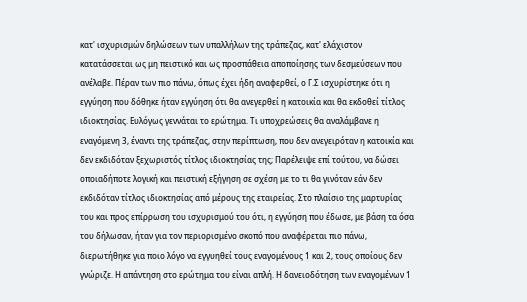κατ' ισχυρισμών δηλώσεων των υπαλλήλων της τράπεζας, κατ' ελάχιστον κατατάσσεται ως μη πειστικό και ως προσπάθεια αποποίησης των δεσμεύσεων που ανέλαβε. Πέραν των πιο πάνω, όπως έχει ήδη αναφερθεί, ο Γ.Σ ισχυρίστηκε ότι η εγγύηση που δόθηκε ήταν εγγύηση ότι θα ανεγερθεί η κατοικία και θα εκδοθεί τίτλος ιδιοκτησίας. Ευλόγως γεννάται το ερώτημα. Τι υποχρεώσεις θα αναλάμβανε η εναγόμενη 3, έναντι της τράπεζας, στην περίπτωση, που δεν ανεγειρόταν η κατοικία και δεν εκδιδόταν ξεχωριστός τίτλος ιδιοκτησίας της; Παρέλειψε επί τούτου, να δώσει οποιαδήποτε λογική και πειστική εξήγηση σε σχέση με το τι θα γινόταν εάν δεν εκδιδόταν τίτλος ιδιοκτησίας από μέρους της εταιρείας. Στο πλαίσιο της μαρτυρίας του και προς επίρρωση του ισχυρισμού του ότι, η εγγύηση που έδωσε, με βάση τα όσα του δήλωσαν, ήταν για τον περιορισμένο σκοπό που αναφέρεται πιο πάνω, διερωτήθηκε για ποιο λόγο να εγγυηθεί τους εναγομένους 1 και 2, τους οποίους δεν γνώριζε. Η απάντηση στο ερώτημα του είναι απλή. Η δανειοδότηση των εναγομένων 1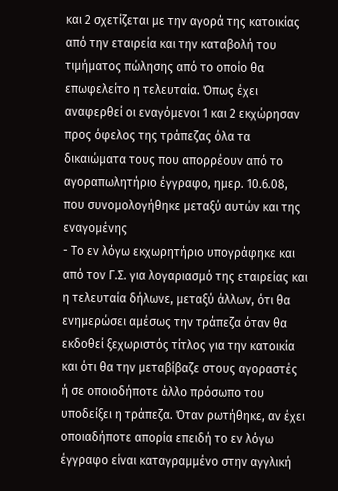και 2 σχετίζεται με την αγορά της κατοικίας από την εταιρεία και την καταβολή του τιμήματος πώλησης από το οποίο θα επωφελείτο η τελευταία. Όπως έχει αναφερθεί οι εναγόμενοι 1 και 2 εκχώρησαν προς όφελος της τράπεζας όλα τα δικαιώματα τους που απορρέουν από το αγοραπωλητήριο έγγραφο, ημερ. 10.6.08, που συνομολογήθηκε μεταξύ αυτών και της εναγομένης
- Το εν λόγω εκχωρητήριο υπογράφηκε και από τον Γ.Σ. για λογαριασμό της εταιρείας και η τελευταία δήλωνε, μεταξύ άλλων, ότι θα ενημερώσει αμέσως την τράπεζα όταν θα εκδοθεί ξεχωριστός τίτλος για την κατοικία και ότι θα την μεταβίβαζε στους αγοραστές ή σε οποιοδήποτε άλλο πρόσωπο του υποδείξει η τράπεζα. Όταν ρωτήθηκε, αν έχει οποιαδήποτε απορία επειδή το εν λόγω έγγραφο είναι καταγραμμένο στην αγγλική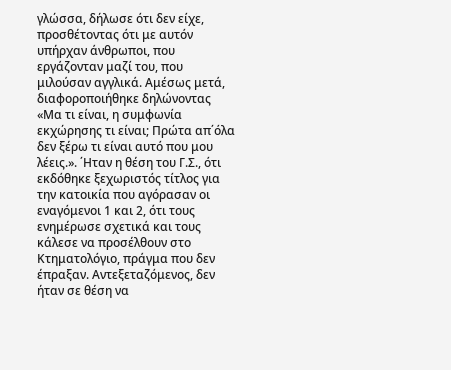γλώσσα, δήλωσε ότι δεν είχε, προσθέτοντας ότι με αυτόν υπήρχαν άνθρωποι, που εργάζονταν μαζί του, που μιλούσαν αγγλικά. Αμέσως μετά, διαφοροποιήθηκε δηλώνοντας «Μα τι είναι, η συμφωνία εκχώρησης τι είναι; Πρώτα απ΄όλα δεν ξέρω τι είναι αυτό που μου λέεις.». ΄Ηταν η θέση του Γ.Σ., ότι εκδόθηκε ξεχωριστός τίτλος για την κατοικία που αγόρασαν οι εναγόμενοι 1 και 2, ότι τους ενημέρωσε σχετικά και τους κάλεσε να προσέλθουν στο Κτηματολόγιο, πράγμα που δεν έπραξαν. Αντεξεταζόμενος, δεν ήταν σε θέση να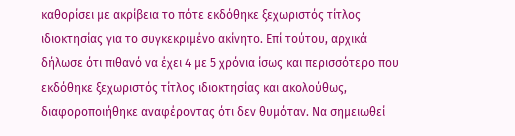καθορίσει με ακρίβεια το πότε εκδόθηκε ξεχωριστός τίτλος ιδιοκτησίας για το συγκεκριμένο ακίνητο. Επί τούτου, αρχικά δήλωσε ότι πιθανό να έχει 4 με 5 χρόνια ίσως και περισσότερο που εκδόθηκε ξεχωριστός τίτλος ιδιοκτησίας και ακολούθως, διαφοροποιήθηκε αναφέροντας ότι δεν θυμόταν. Να σημειωθεί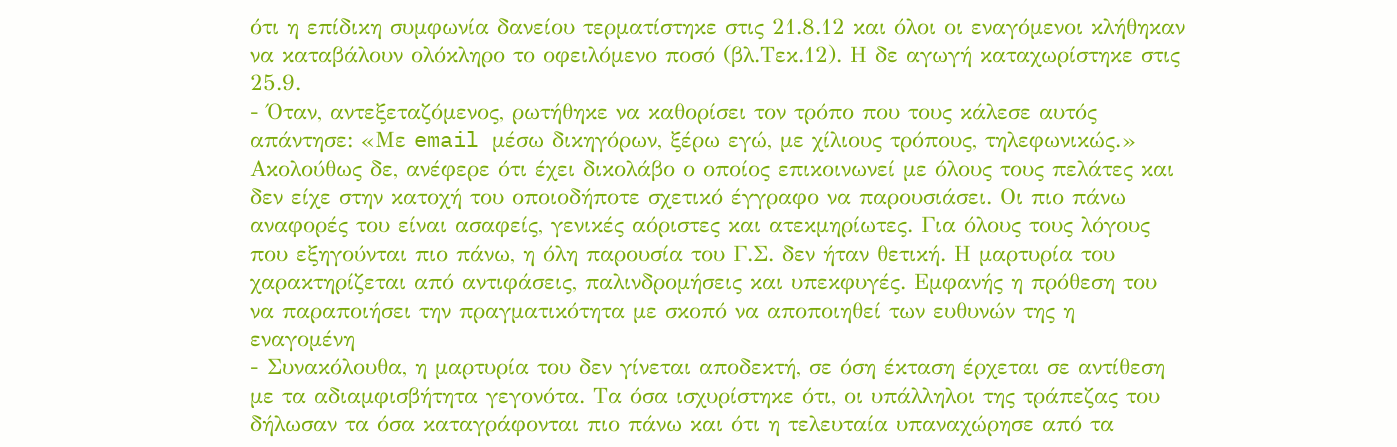ότι η επίδικη συμφωνία δανείου τερματίστηκε στις 21.8.12 και όλοι οι εναγόμενοι κλήθηκαν να καταβάλουν ολόκληρο το οφειλόμενο ποσό (βλ.Τεκ.12). Η δε αγωγή καταχωρίστηκε στις 25.9.
- Όταν, αντεξεταζόμενος, ρωτήθηκε να καθορίσει τον τρόπο που τους κάλεσε αυτός απάντησε: «Με email μέσω δικηγόρων, ξέρω εγώ, με χίλιους τρόπους, τηλεφωνικώς.» Ακολούθως δε, ανέφερε ότι έχει δικολάβο ο οποίος επικοινωνεί με όλους τους πελάτες και δεν είχε στην κατοχή του οποιοδήποτε σχετικό έγγραφο να παρουσιάσει. Οι πιο πάνω αναφορές του είναι ασαφείς, γενικές αόριστες και ατεκμηρίωτες. Για όλους τους λόγους που εξηγούνται πιο πάνω, η όλη παρουσία του Γ.Σ. δεν ήταν θετική. Η μαρτυρία του χαρακτηρίζεται από αντιφάσεις, παλινδρομήσεις και υπεκφυγές. Εμφανής η πρόθεση του να παραποιήσει την πραγματικότητα με σκοπό να αποποιηθεί των ευθυνών της η εναγομένη
- Συνακόλουθα, η μαρτυρία του δεν γίνεται αποδεκτή, σε όση έκταση έρχεται σε αντίθεση με τα αδιαμφισβήτητα γεγονότα. Τα όσα ισχυρίστηκε ότι, οι υπάλληλοι της τράπεζας του δήλωσαν τα όσα καταγράφονται πιο πάνω και ότι η τελευταία υπαναχώρησε από τα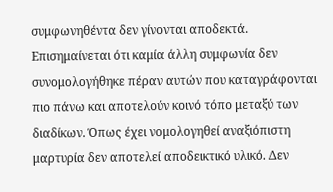συμφωνηθέντα δεν γίνονται αποδεκτά. Επισημαίνεται ότι καμία άλλη συμφωνία δεν συνομολογήθηκε πέραν αυτών που καταγράφονται πιο πάνω και αποτελούν κοινό τόπο μεταξύ των διαδίκων. Όπως έχει νομολογηθεί αναξιόπιστη μαρτυρία δεν αποτελεί αποδεικτικό υλικό. Δεν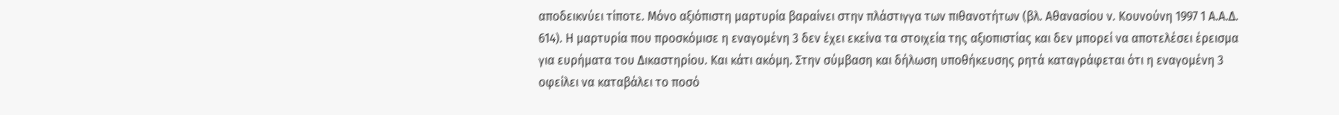αποδεικνύει τίποτε. Μόνο αξιόπιστη μαρτυρία βαραίνει στην πλάστιγγα των πιθανοτήτων (βλ. Αθανασίου ν. Κουνούνη 1997 1 Α.Α.Δ. 614). Η μαρτυρία που προσκόμισε η εναγομένη 3 δεν έχει εκείνα τα στοιχεία της αξιοπιστίας και δεν μπορεί να αποτελέσει έρεισμα για ευρήματα του Δικαστηρίου. Και κάτι ακόμη. Στην σύμβαση και δήλωση υποθήκευσης ρητά καταγράφεται ότι η εναγομένη 3 οφείλει να καταβάλει το ποσό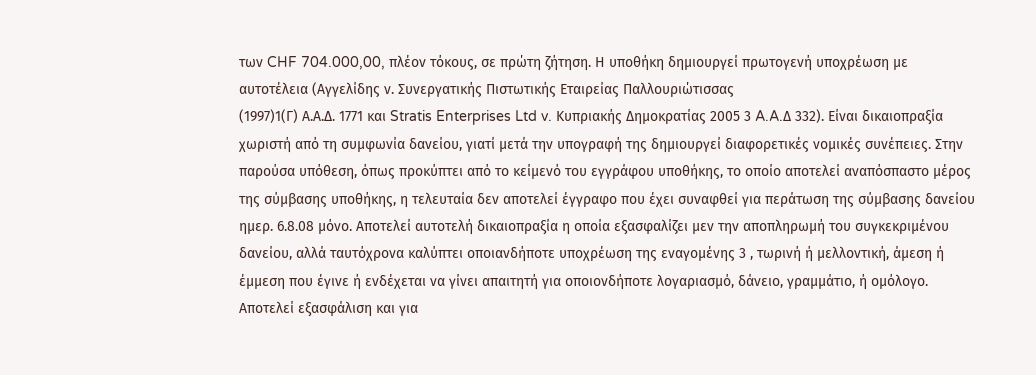των CHF 704.000,00, πλέον τόκους, σε πρώτη ζήτηση. Η υποθήκη δημιουργεί πρωτογενή υποχρέωση με αυτοτέλεια (Αγγελίδης ν. Συνεργατικής Πιστωτικής Εταιρείας Παλλουριώτισσας
(1997)1(Γ) Α.Α.Δ. 1771 και Stratis Enterprises Ltd v. Κυπριακής Δημοκρατίας 2005 3 A.A.Δ 332). Είναι δικαιοπραξία χωριστή από τη συμφωνία δανείου, γιατί μετά την υπογραφή της δημιουργεί διαφορετικές νομικές συνέπειες. Στην παρούσα υπόθεση, όπως προκύπτει από το κείμενό του εγγράφου υποθήκης, το οποίο αποτελεί αναπόσπαστο μέρος της σύμβασης υποθήκης, η τελευταία δεν αποτελεί έγγραφο που έχει συναφθεί για περάτωση της σύμβασης δανείου ημερ. 6.8.08 μόνο. Αποτελεί αυτοτελή δικαιοπραξία η οποία εξασφαλίζει μεν την αποπληρωμή του συγκεκριμένου δανείου, αλλά ταυτόχρονα καλύπτει οποιανδήποτε υποχρέωση της εναγομένης 3 , τωρινή ή μελλοντική, άμεση ή έμμεση που έγινε ή ενδέχεται να γίνει απαιτητή για οποιονδήποτε λογαριασμό, δάνειο, γραμμάτιο, ή ομόλογο. Αποτελεί εξασφάλιση και για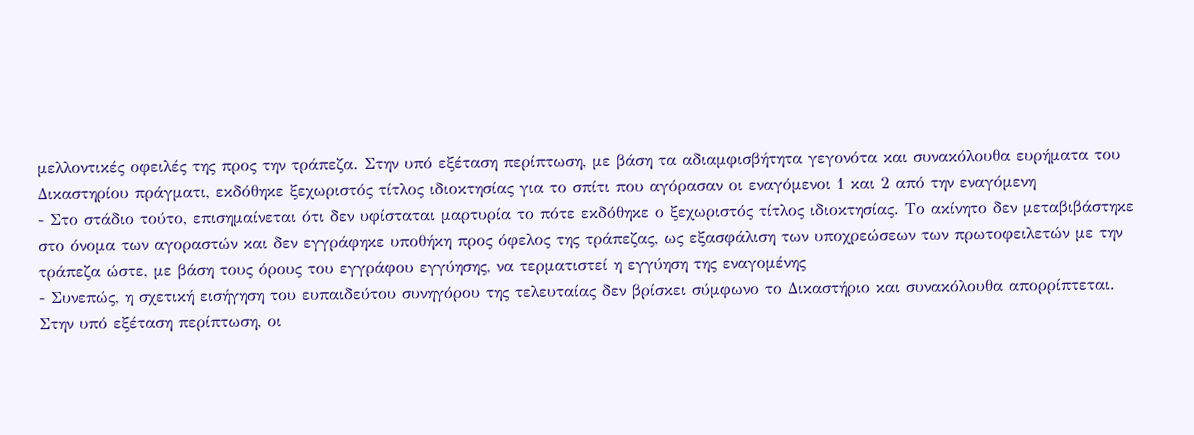μελλοντικές οφειλές της προς την τράπεζα. Στην υπό εξέταση περίπτωση, με βάση τα αδιαμφισβήτητα γεγονότα και συνακόλουθα ευρήματα του Δικαστηρίου πράγματι, εκδόθηκε ξεχωριστός τίτλος ιδιοκτησίας για το σπίτι που αγόρασαν οι εναγόμενοι 1 και 2 από την εναγόμενη
- Στο στάδιο τούτο, επισημαίνεται ότι δεν υφίσταται μαρτυρία το πότε εκδόθηκε ο ξεχωριστός τίτλος ιδιοκτησίας. Το ακίνητο δεν μεταβιβάστηκε στο όνομα των αγοραστών και δεν εγγράφηκε υποθήκη προς όφελος της τράπεζας, ως εξασφάλιση των υποχρεώσεων των πρωτοφειλετών με την τράπεζα ώστε, με βάση τους όρους του εγγράφου εγγύησης, να τερματιστεί η εγγύηση της εναγομένης
- Συνεπώς, η σχετική εισήγηση του ευπαιδεύτου συνηγόρου της τελευταίας δεν βρίσκει σύμφωνο το Δικαστήριο και συνακόλουθα απορρίπτεται. Στην υπό εξέταση περίπτωση, οι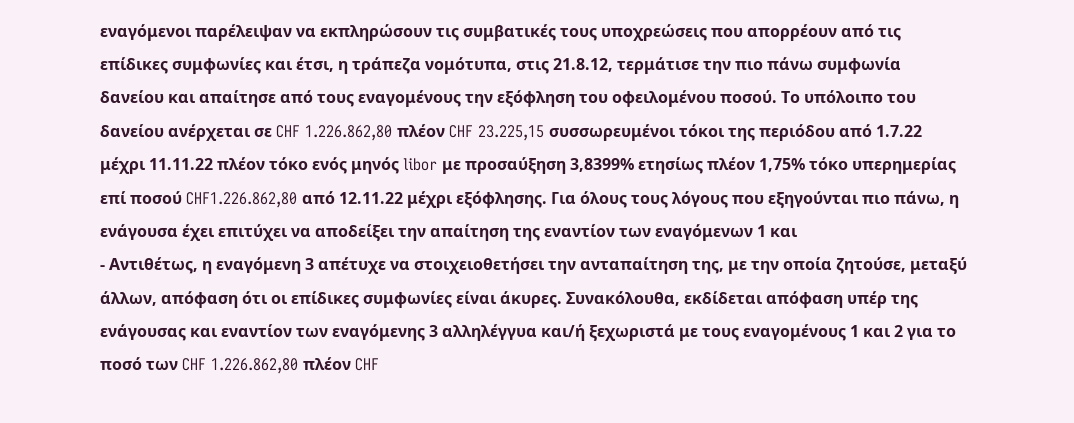εναγόμενοι παρέλειψαν να εκπληρώσουν τις συμβατικές τους υποχρεώσεις που απορρέουν από τις επίδικες συμφωνίες και έτσι, η τράπεζα νομότυπα, στις 21.8.12, τερμάτισε την πιο πάνω συμφωνία δανείου και απαίτησε από τους εναγομένους την εξόφληση του οφειλομένου ποσού. Το υπόλοιπο του δανείου ανέρχεται σε CHF 1.226.862,80 πλέον CHF 23.225,15 συσσωρευμένοι τόκοι της περιόδου από 1.7.22 μέχρι 11.11.22 πλέον τόκο ενός μηνός libor με προσαύξηση 3,8399% ετησίως πλέον 1,75% τόκο υπερημερίας επί ποσού CHF1.226.862,80 από 12.11.22 μέχρι εξόφλησης. Για όλους τους λόγους που εξηγούνται πιο πάνω, η ενάγουσα έχει επιτύχει να αποδείξει την απαίτηση της εναντίον των εναγόμενων 1 και
- Αντιθέτως, η εναγόμενη 3 απέτυχε να στοιχειοθετήσει την ανταπαίτηση της, με την οποία ζητούσε, μεταξύ άλλων, απόφαση ότι οι επίδικες συμφωνίες είναι άκυρες. Συνακόλουθα, εκδίδεται απόφαση υπέρ της ενάγουσας και εναντίον των εναγόμενης 3 αλληλέγγυα και/ή ξεχωριστά με τους εναγομένους 1 και 2 για το ποσό των CHF 1.226.862,80 πλέον CHF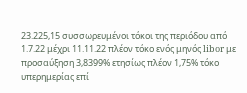23.225,15 συσσωρευμένοι τόκοι της περιόδου από 1.7.22 μέχρι 11.11.22 πλέον τόκο ενός μηνός libor με προσαύξηση 3,8399% ετησίως πλέον 1,75% τόκο υπερημερίας επί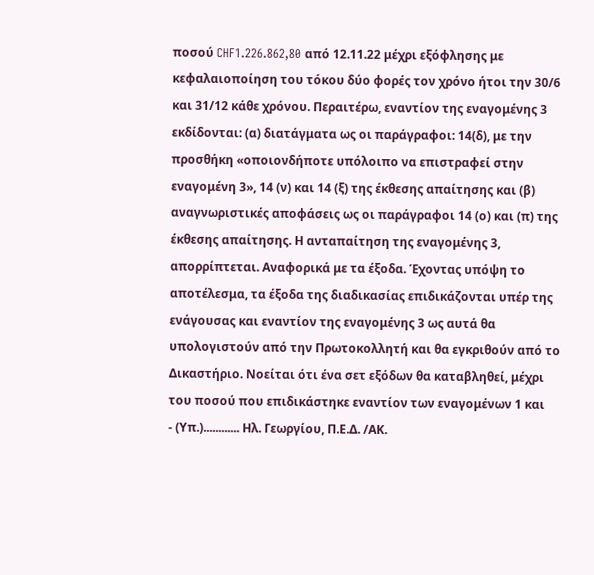ποσού CHF1.226.862,80 από 12.11.22 μέχρι εξόφλησης με κεφαλαιοποίηση του τόκου δύο φορές τον χρόνο ήτοι την 30/6 και 31/12 κάθε χρόνου. Περαιτέρω, εναντίον της εναγομένης 3 εκδίδονται: (α) διατάγματα ως οι παράγραφοι: 14(δ), με την προσθήκη «οποιονδήποτε υπόλοιπο να επιστραφεί στην εναγομένη 3», 14 (ν) και 14 (ξ) της έκθεσης απαίτησης και (β) αναγνωριστικές αποφάσεις ως οι παράγραφοι 14 (ο) και (π) της έκθεσης απαίτησης. Η ανταπαίτηση της εναγομένης 3, απορρίπτεται. Αναφορικά με τα έξοδα. Έχοντας υπόψη το αποτέλεσμα, τα έξοδα της διαδικασίας επιδικάζονται υπέρ της ενάγουσας και εναντίον της εναγομένης 3 ως αυτά θα υπολογιστούν από την Πρωτοκολλητή και θα εγκριθούν από το Δικαστήριο. Νοείται ότι ένα σετ εξόδων θα καταβληθεί, μέχρι του ποσού που επιδικάστηκε εναντίον των εναγομένων 1 και
- (Υπ.)............ Ηλ. Γεωργίου, Π.Ε.Δ. /ΑΚ.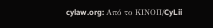cylaw.org: Από το ΚΙΝOΠ/CyLii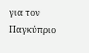για τον Παγκύπριο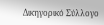Δικηγορικό Σύλλογο